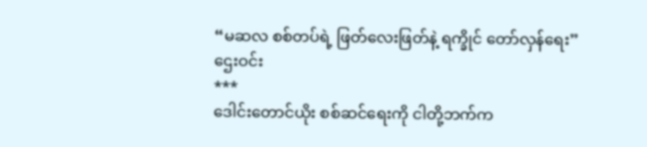“မဆလ စစ်တပ်ရဲ့ ဖြတ်လေးဖြတ်နဲ့ ရက္ခိုင် တော်လှန်ရေး”
ဌေးဝင်း
***
ဒေါင်းတောင်ယိုး စစ်ဆင်ရေးကို ငါတို့ဘက်က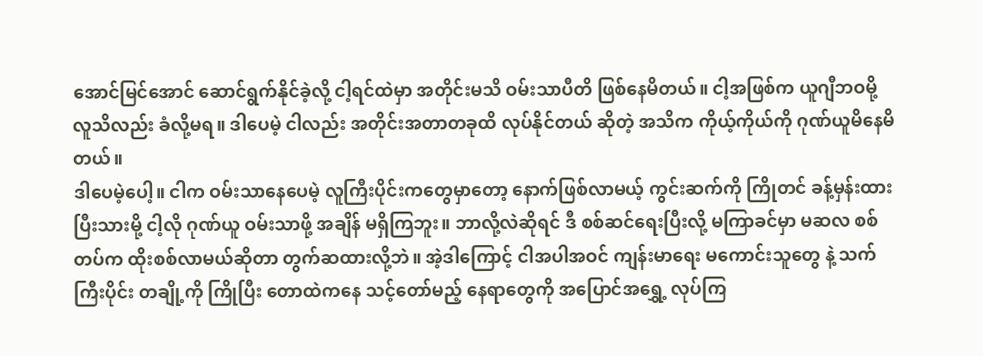အောင်မြင်အောင် ဆောင်ရွက်နိုင်ခဲ့လို့ ငါ့ရင်ထဲမှာ အတိုင်းမသိ ဝမ်းသာပီတိ ဖြစ်နေမိတယ်။ ငါ့အဖြစ်က ယူဂျီဘဝမို့ လူသိလည်း ခံလို့မရ။ ဒါပေမဲ့ ငါလည်း အတိုင်းအတာတခုထိ လုပ်နိုင်တယ် ဆိုတဲ့ အသိက ကိုယ့်ကိုယ်ကို ဂုဏ်ယူမိနေမိတယ်။
ဒါပေမဲ့ပေါ့။ ငါက ဝမ်းသာနေပေမဲ့ လူကြီးပိုင်းကတွေမှာတော့ နောက်ဖြစ်လာမယ့် ကွင်းဆက်ကို ကြိုတင် ခန့်မှန်းထားပြီးသားမို့ ငါ့လို ဂုဏ်ယူ ဝမ်းသာဖို့ အချိန် မရှိကြဘူး။ ဘာလို့လဲဆိုရင် ဒီ စစ်ဆင်ရေးပြီးလို့ မကြာခင်မှာ မဆလ စစ်တပ်က ထိုးစစ်လာမယ်ဆိုတာ တွက်ဆထားလို့ဘဲ။ အဲ့ဒါကြောင့် ငါအပါအဝင် ကျန်းမာရေး မကောင်းသူတွေ နဲ့ သက်ကြီးပိုင်း တချို့ကို ကြိုပြီး တောထဲကနေ သင့်တော်မည့် နေရာတွေကို အပြောင်အရွှေ့ လုပ်ကြ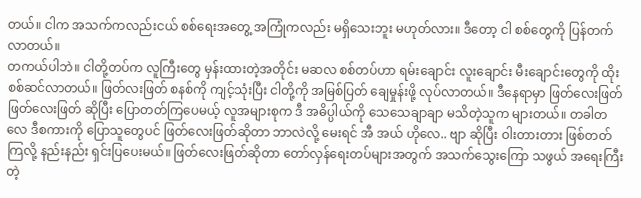တယ်။ ငါက အသက်ကလည်းငယ် စစ်ရေးအတွေ့ အကြုံကလည်း မရှိသေးဘူး မဟုတ်လား။ ဒီတော့ ငါ စစ်တွေကို ပြန်တက်လာတယ်။
တကယ်ပါဘဲ။ ငါတို့တပ်က လူကြီးတွေ မှန်းထားတဲ့အတိုင်း မဆလ စစ်တပ်ဟာ ရမ်းချောင်း လူးချောင်း မီးချောင်းတွေကို ထိုးစစ်ဆင်လာတယ်။ ဖြတ်လးဖြတ် စနစ်ကို ကျင့်သုံးပြီး ငါတို့ကို အမြစ်ပြတ် ချေမှုန်းဖို့ လုပ်လာတယ်။ ဒီနေရာမှာ ဖြတ်လေးဖြတ် ဖြတ်လေးဖြတ် ဆိုပြီး ပြောတတ်ကြပေမယ့် လူအများစုက ဒီ အဓိပ္ပါယ်ကို သေသေချာချာ မသိတဲ့သူက များတယ်။ တခါတလေ ဒီစကားကို ပြောသူတွေပင် ဖြတ်လေးဖြတ်ဆိုတာ ဘာလဲလို့ မေးရင် အီ အယ် ဟိုလေ.. ဗျာ ဆိုပြီး ဝါးတားတား ဖြစ်တတ်ကြလို့ နည်းနည်း ရှင်းပြပေးမယ်။ ဖြတ်လေးဖြတ်ဆိုတာ တော်လှန်ရေးတပ်များအတွက် အသက်သွေးကြော သဖွယ် အရေးကြီးတဲ့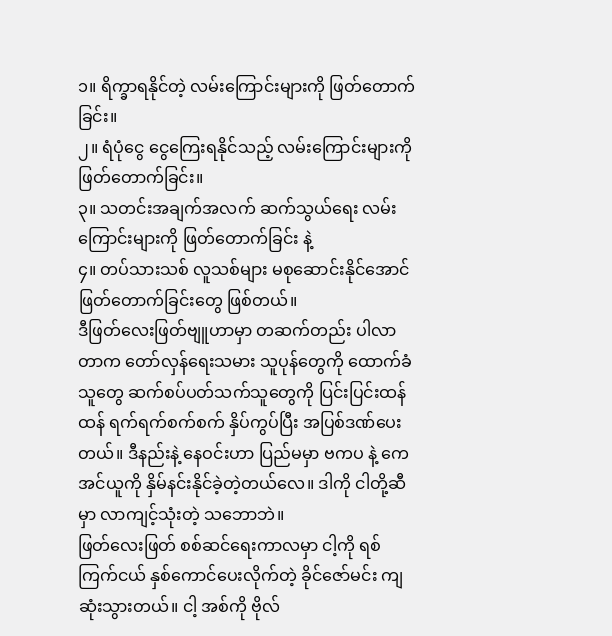၁။ ရိက္ခာရနိုင်တဲ့ လမ်းကြောင်းများကို ဖြတ်တောက်ခြင်း။
၂။ ရံပုံငွေ ငွေကြေးရနိုင်သည့် လမ်းကြောင်းများကို ဖြတ်တောက်ခြင်း။
၃။ သတင်းအချက်အလက် ဆက်သွယ်ရေး လမ်းကြောင်းများကို ဖြတ်တောက်ခြင်း နဲ့
၄။ တပ်သားသစ် လူသစ်များ မစုဆောင်းနိုင်အောင် ဖြတ်တောက်ခြင်းတွေ ဖြစ်တယ်။
ဒီဖြတ်လေးဖြတ်ဗျူဟာမှာ တဆက်တည်း ပါလာတာက တော်လှန်ရေးသမား သူပုန်တွေကို ထောက်ခံသူတွေ ဆက်စပ်ပတ်သက်သူတွေကို ပြင်းပြင်းထန်ထန် ရက်ရက်စက်စက် နှိပ်ကွပ်ပြီး အပြစ်ဒဏ်ပေးတယ်။ ဒီနည်းနဲ့ နေဝင်းဟာ ပြည်မမှာ ဗကပ နဲ့ ကေအင်ယူကို နှိမ်နင်းနိုင်ခဲ့တဲ့တယ်လေ။ ဒါကို ငါတို့ဆီမှာ လာကျင့်သုံးတဲ့ သဘောဘဲ။
ဖြတ်လေးဖြတ် စစ်ဆင်ရေးကာလမှာ ငါ့ကို ရစ်ကြက်ငယ် နှစ်ကောင်ပေးလိုက်တဲ့ ခိုင်ဇော်မင်း ကျဆုံးသွားတယ်။ ငါ့ အစ်ကို ဗိုလ်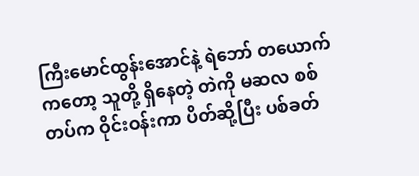ကြီးမောင်ထွန်းအောင်နဲ့ ရဲဘော် တယောက်ကတော့ သူတို့ ရှိနေတဲ့ တဲကို မဆလ စစ်တပ်က ဝိုင်းဝန်းကာ ပိတ်ဆို့ပြီး ပစ်ခတ်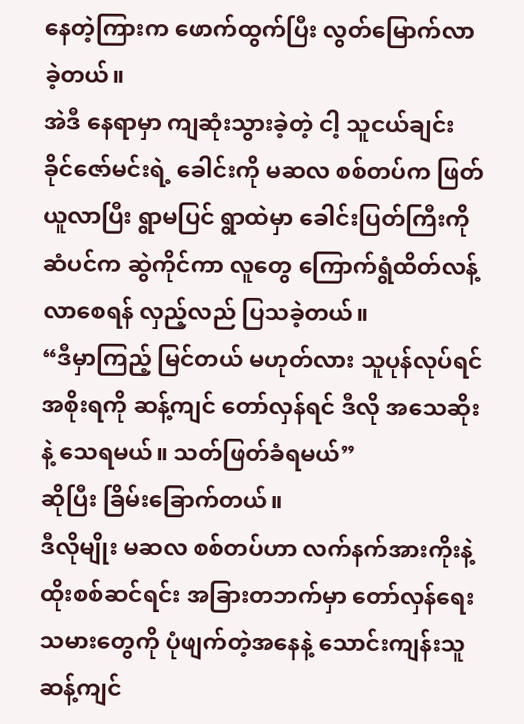နေတဲ့ကြားက ဖောက်ထွက်ပြီး လွတ်မြောက်လာခဲ့တယ်။
အဲဒီ နေရာမှာ ကျဆုံးသွားခဲ့တဲ့ ငါ့ သူငယ်ချင်း ခိုင်ဇော်မင်းရဲ့ ခေါင်းကို မဆလ စစ်တပ်က ဖြတ်ယူလာပြီး ရွာမပြင် ရွာထဲမှာ ခေါင်းပြတ်ကြီးကို ဆံပင်က ဆွဲကိုင်ကာ လူတွေ ကြောက်ရွံထိတ်လန့်လာစေရန် လှည့်လည် ပြသခဲ့တယ်။
“ဒီမှာကြည့် မြင်တယ် မဟုတ်လား သူပုန်လုပ်ရင် အစိုးရကို ဆန့်ကျင် တော်လှန်ရင် ဒီလို အသေဆိုးနဲ့ သေရမယ်။ သတ်ဖြတ်ခံရမယ်”
ဆိုပြီး ခြိမ်းခြောက်တယ်။
ဒီလိုမျိုး မဆလ စစ်တပ်ဟာ လက်နက်အားကိုးနဲ့ ထိုးစစ်ဆင်ရင်း အခြားတဘက်မှာ တော်လှန်ရေးသမားတွေကို ပုံဖျက်တဲ့အနေနဲ့ သောင်းကျန်းသူ ဆန့်ကျင်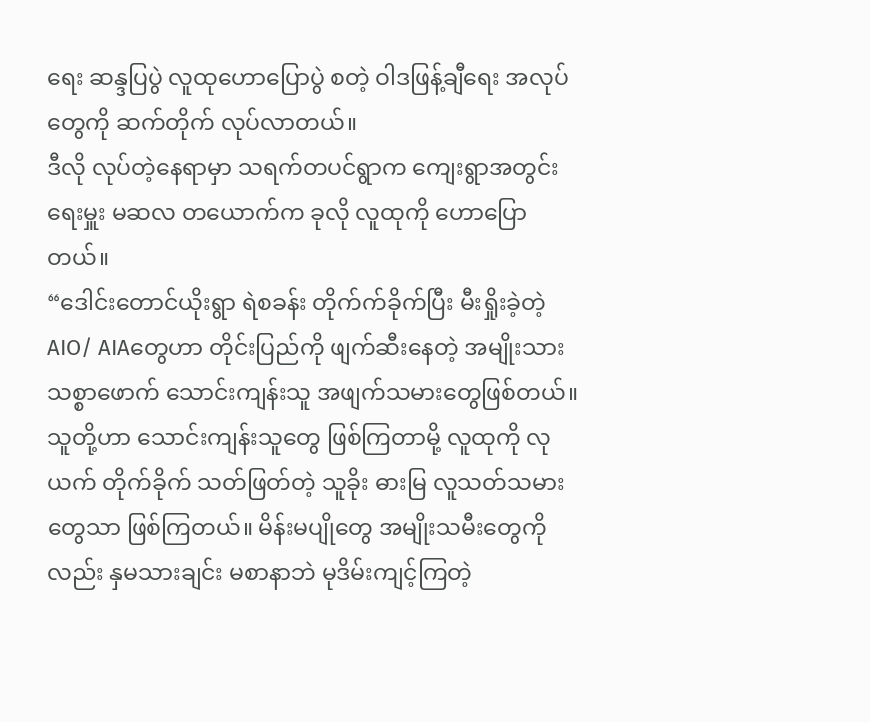ရေး ဆန္ဒပြပွဲ လူထုဟောပြောပွဲ စတဲ့ ဝါဒဖြန့်ချီရေး အလုပ်တွေကို ဆက်တိုက် လုပ်လာတယ်။
ဒီလို လုပ်တဲ့နေရာမှာ သရက်တပင်ရွာက ကျေးရွာအတွင်းရေးမှူး မဆလ တယောက်က ခုလို လူထုကို ဟောပြောတယ်။
“ဒေါင်းတောင်ယိုးရွာ ရဲစခန်း တိုက်က်ခိုက်ပြီး မီးရှိုးခဲ့တဲ့ AIO/ AIAတွေဟာ တိုင်းပြည်ကို ဖျက်ဆီးနေတဲ့ အမျိုးသား သစ္စာဖောက် သောင်းကျန်းသူ အဖျက်သမားတွေဖြစ်တယ်။ သူတို့ဟာ သောင်းကျန်းသူတွေ ဖြစ်ကြတာမို့ လူထုကို လုယက် တိုက်ခိုက် သတ်ဖြတ်တဲ့ သူခိုး ဓားမြ လူသတ်သမားတွေသာ ဖြစ်ကြတယ်။ မိန်းမပျိုတွေ အမျိုးသမီးတွေကိုလည်း နှမသားချင်း မစာနာဘဲ မုဒိမ်းကျင့်ကြတဲ့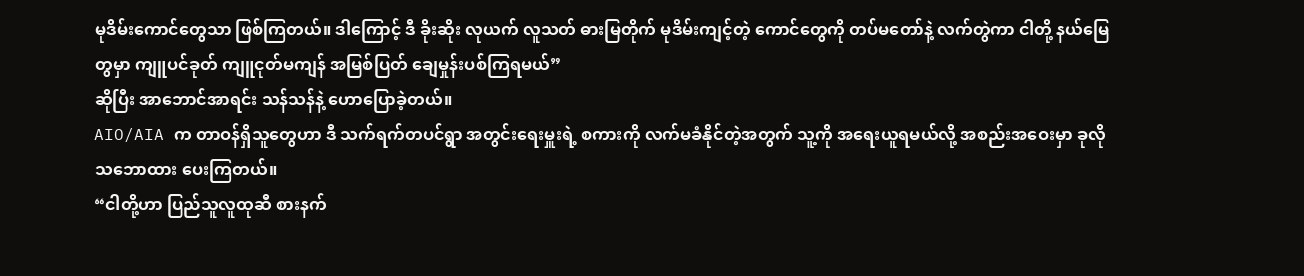မုဒိမ်းကောင်တွေသာ ဖြစ်ကြတယ်။ ဒါကြောင့် ဒီ ခိုးဆိုး လုယက် လူသတ် ဓားမြတိုက် မုဒိမ်းကျင့်တဲ့ ကောင်တွေကို တပ်မတော်နဲ့ လက်တွဲကာ ငါတို့ နယ်မြေတွမှာ ကျူပင်ခုတ် ကျူငုတ်မကျန် အမြစ်ပြတ် ချေမှုန်းပစ်ကြရမယ်”
ဆိုပြီး အာဘောင်အာရင်း သန်သန်နဲ့ ဟောပြောခဲ့တယ်။
AIO/AIA က တာဝန်ရှိသူတွေဟာ ဒီ သက်ရက်တပင်ရွာ အတွင်းရေးမှူးရဲ့ စကားကို လက်မခံနိုင်တဲ့အတွက် သူ့ကို အရေးယူရမယ်လို့ အစည်းအဝေးမှာ ခုလို သဘောထား ပေးကြတယ်။
“ငါတို့ဟာ ပြည်သူလူထုဆီ စားနက်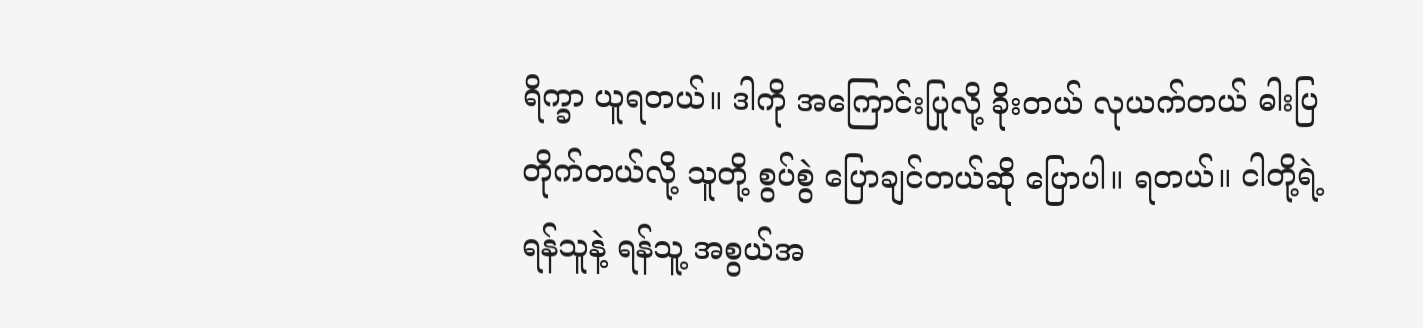ရိက္ခာ ယူရတယ်။ ဒါကို အကြောင်းပြုလို့ ခိုးတယ် လုယက်တယ် ဓါးပြ တိုက်တယ်လို့ သူတို့ စွပ်စွဲ ပြောချင်တယ်ဆို ပြောပါ။ ရတယ်။ ငါတို့ရဲ့ ရန်သူနဲ့ ရန်သူ့ အစွယ်အ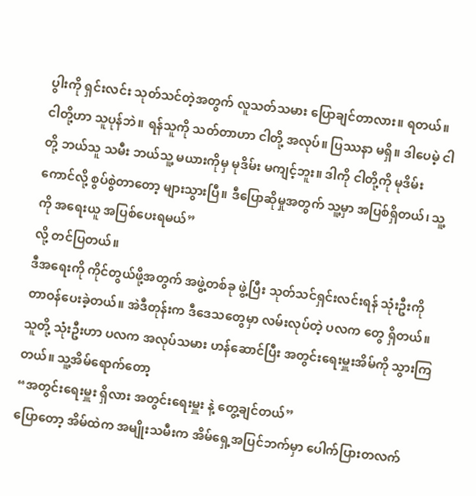ပွါးကို ရှင်းလင်း သုတ်သင်တဲ့အတွက် လူသတ်သမား ပြောချင်တာလား။ ရတယ်။ ငါတို့ဟာ သူပုန်ဘဲ။ ရန်သူကို သတ်တာဟာ ငါတို့ အလုပ်။ ပြဿနာ မရှိ။ ဒါပေမဲ့ ငါတို့ ဘယ်သူ သမီး ဘယ်သူ့ မယားကိုမှ မုဒိမ်း မကျင့်ဘူး။ ဒါကို ငါတို့ကို မုဒိမ်းကောင်လို့ စွပ်စွဲတာတော့ များသွားပြီ။ ဒီပြောဆိုမှုအတွက် သူ့မှာ အပြစ်ရှိတယ်၊ သူ့ကို အရေးယူ အပြစ်ပေးရမယ်”
လို့ တင်ပြတယ်။
ဒီအရေးကို ကိုင်တွယ်ဖို့အတွက် အဖွဲ့တစ်ခု ဖွဲ့ပြီး သုတ်သင်ရှင်းလင်းရန် သုံးဦးကို တာဝန်ပေးခဲ့တယ်။ အဲဒီတုန်းက ဒီဒေသတွေမှာ လမ်းလုပ်တဲ့ ပလက တွေ ရှိတယ်။ သူတို့ သုံးဦးဟာ ပလက အလုပ်သမား ဟန်ဆောင်ပြီး အတွင်းရေးမှူးအိမ်ကို သွားကြတယ်။ သူ့အိမ်ရောက်တော့
“အတွင်းရေးမှူး ရှိလား အတွင်းရေးမှူး နဲ့ တွေ့ချင်တယ်”
ပြောတော့ အိမ်ထဲက အမျိုးသမီးက အိမ်ရှေ့အပြင်ဘက်မှာ ပေါက်ပြားတလက်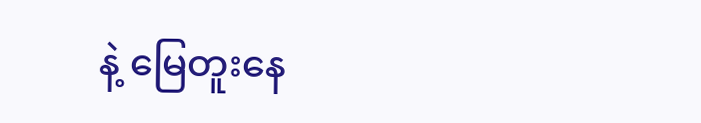နဲ့ မြေတူးနေ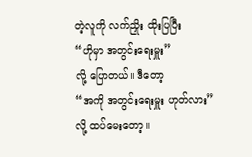တဲ့လူကို လက်ညှိုး ထိုးပြပြီး
“ဟိုမှာ အတွင်းရေးမှူး”
လို့ ပြောတယ်။ ဒီတော့
“အကို အတွင်းရေးမှူး ဟုတ်လား”
လို့ ထပ်မေးတော့။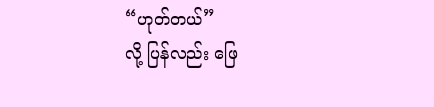“ဟုတ်တယ်”
လို့ ပြန်လည်း ဖြေ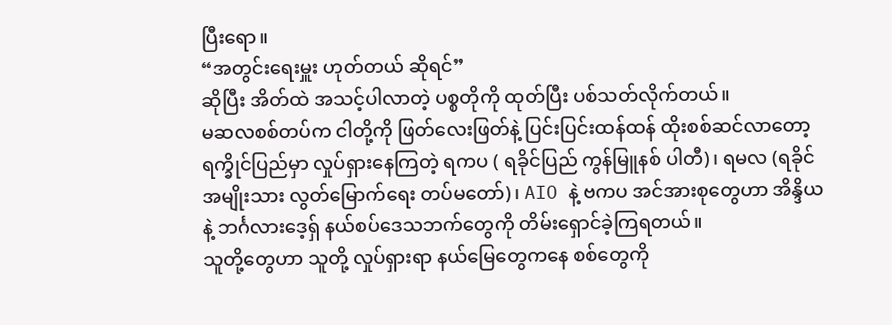ပြီးရော။
“အတွင်းရေးမှူး ဟုတ်တယ် ဆိုရင်”
ဆိုပြီး အိတ်ထဲ အသင့်ပါလာတဲ့ ပစ္စတိုကို ထုတ်ပြီး ပစ်သတ်လိုက်တယ်။
မဆလစစ်တပ်က ငါတို့ကို ဖြတ်လေးဖြတ်နဲ့ ပြင်းပြင်းထန်ထန် ထိုးစစ်ဆင်လာတော့ ရက္ခိုင်ပြည်မှာ လှုပ်ရှားနေကြတဲ့ ရကပ ( ရခိုင်ပြည် ကွန်မြူနစ် ပါတီ)၊ ရမလ (ရခိုင် အမျိုးသား လွတ်မြောက်ရေး တပ်မတော်)၊ AIO နဲ့ ဗကပ အင်အားစုတွေဟာ အိန္ဒိယနဲ့ ဘင်္ဂလားဒေ့ရှ် နယ်စပ်ဒေသဘက်တွေကို တိမ်းရှောင်ခဲ့ကြရတယ်။
သူတို့တွေဟာ သူတို့ လှုပ်ရှားရာ နယ်မြေတွေကနေ စစ်တွေကို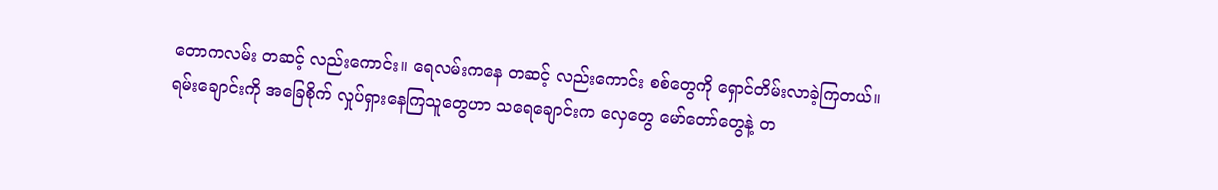တောကလမ်း တဆင့် လည်းကောင်း။ ရေလမ်းကနေ တဆင့် လည်းကောင်း စစ်တွေကို ရှောင်တိမ်းလာခဲ့ကြတယ်။ ရမ်းချောင်းကို အခြေစိုက် လှုပ်ရှားနေကြသူတွေဟာ သရေချောင်းက လှေတွေ မော်တော်တွေနဲ့ တ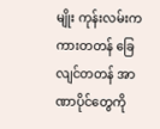မျိုး ကုန်းလမ်းက ကားတတန် ခြေလျင်တတန် အာဏာပိုင်တွေကို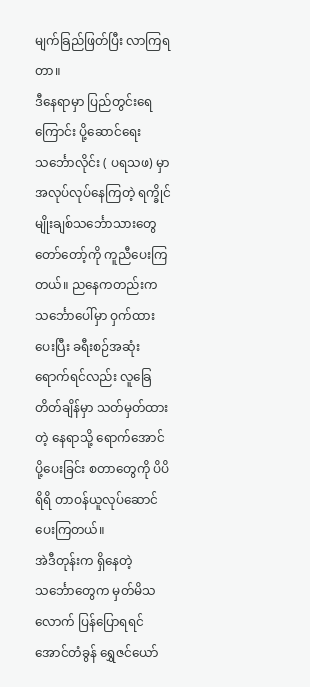မျက်ခြည်ဖြတ်ပြီး လာကြရတာ။
ဒီနေရာမှာ ပြည်တွင်းရေကြောင်း ပို့ဆောင်ရေး သင်္ဘောလိုင်း ( ပရသဖ) မှာ အလုပ်လုပ်နေကြတဲ့ ရက္ခိုင်မျိုးချစ်သင်္ဘောသားတွေ တော်တော့်ကို ကူညီပေးကြတယ်။ ညနေကတည်းက သင်္ဘောပေါ်မှာ ဝှက်ထားပေးပြီး ခရီးစဉ်အဆုံးရောက်ရင်လည်း လူခြေတိတ်ချိန်မှာ သတ်မှတ်ထားတဲ့ နေရာသို့ ရောက်အောင် ပို့ပေးခြင်း စတာတွေကို ပိပိရိရိ တာဝန်ယူလုပ်ဆောင်ပေးကြတယ်။
အဲဒီတုန်းက ရှိနေတဲ့ သင်္ဘောတွေက မှတ်မိသလောက် ပြန်ပြောရရင် အောင်တံခွန် ရွှေဇင်ယော်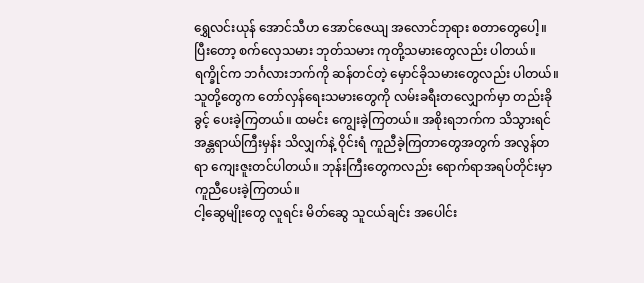ရွှေလင်းယုန် အောင်သီဟ အောင်ဇေယျ အလောင်ဘုရား စတာတွေပေါ့။ ပြီးတော့ စက်လှေသမား ဘုတ်သမား ကုတို့သမားတွေလည်း ပါတယ်။ ရက္ခိုင်က ဘင်္ဂလားဘက်ကို ဆန်တင်တဲ့ မှောင်ခိုသမားတွေလည်း ပါတယ်။
သူတို့တွေက တော်လှန်ရေးသမားတွေကို လမ်းခရီးတလျှောက်မှာ တည်းခိုခွင့် ပေးခဲ့ကြတယ်။ ထမင်း ကျွေးခဲ့ကြတယ်။ အစိုးရဘက်က သိသွားရင် အန္တရာယ်ကြီးမှန်း သိလျှက်နဲ့ ဝိုင်းရံ ကူညီခဲ့ကြတာတွေအတွက် အလွန်တရာ ကျေးဇူးတင်ပါတယ်။ ဘုန်းကြီးတွေကလည်း ရောက်ရာအရပ်တိုင်းမှာ ကူညီပေးခဲ့ကြတယ်။
ငါ့ဆွေမျိုးတွေ လူရင်း မိတ်ဆွေ သူငယ်ချင်း အပေါင်း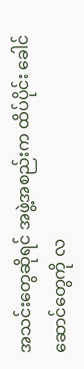အသင်းတွေဆိုရင် အဖွဲ့အစည်းက ထိပ်ပိုင်း ခေါင်ဆောင်တွေကို လ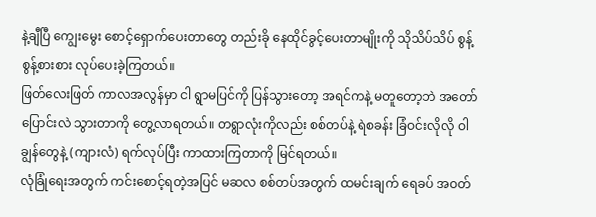နဲ့ချီပြီ ကျွေးမွေး စောင့်ရှောက်ပေးတာတွေ တည်းခို နေထိုင်ခွင့်ပေးတာမျိုးကို သိုသိပ်သိပ် စွန့်စွန့်စားစား လုပ်ပေးခဲ့ကြတယ်။
ဖြတ်လေးဖြတ် ကာလအလွန်မှာ ငါ ရွာမပြင်ကို ပြန်သွားတော့ အရင်ကနဲ့ မတူတော့ဘဲ အတော်ပြောင်းလဲ သွားတာကို တွေ့လာရတယ်။ တရွာလုံးကိုလည်း စစ်တပ်နဲ့ ရဲစခန်း ခြံဝင်းလိုလို ဝါချွန်တွေနဲ့ (ကျားလံ) ရက်လုပ်ပြီး ကာထားကြတာကို မြင်ရတယ်။
လုံခြုံရေးအတွက် ကင်းစောင့်ရတဲ့အပြင် မဆလ စစ်တပ်အတွက် ထမင်းချက် ရေခပ် အဝတ်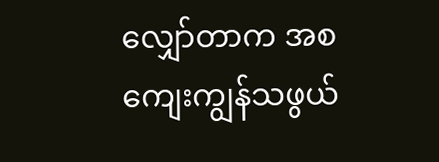လျှော်တာက အစ ကျေးကျွန်သဖွယ်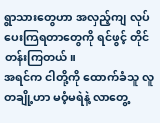ရွာသားတွေဟာ အလှည့်ကျ လုပ်ပေးကြရတာတွေကို ရင်ဖွင့် တိုင်တန်းကြတယ်။
အရင်က ငါတို့ကို ထောက်ခံသူ လူတချို့ဟာ မဝံ့မရဲနဲ့ လာတွေ့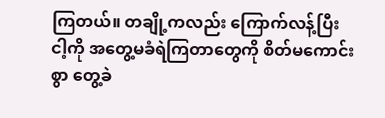ကြတယ်။ တချို့ကလည်း ကြောက်လန့်ပြီး ငါ့ကို အတွေ့မခံရဲကြတာတွေကို စိတ်မကောင်းစွာ တွေ့ခဲ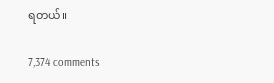ရတယ်။

7,374 comments